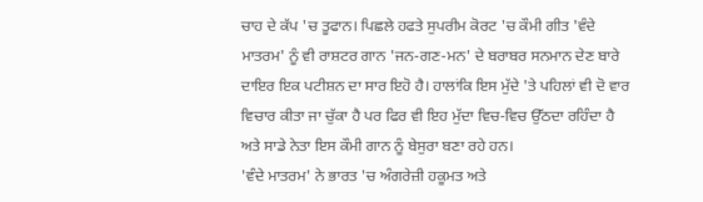ਚਾਹ ਦੇ ਕੱਪ 'ਚ ਤੂਫਾਨ। ਪਿਛਲੇ ਹਫਤੇ ਸੁਪਰੀਮ ਕੋਰਟ 'ਚ ਕੌਮੀ ਗੀਤ 'ਵੰਦੇ ਮਾਤਰਮ' ਨੂੰ ਵੀ ਰਾਸ਼ਟਰ ਗਾਨ 'ਜਨ-ਗਣ-ਮਨ' ਦੇ ਬਰਾਬਰ ਸਨਮਾਨ ਦੇਣ ਬਾਰੇ ਦਾਇਰ ਇਕ ਪਟੀਸ਼ਨ ਦਾ ਸਾਰ ਇਹੋ ਹੈ। ਹਾਲਾਂਕਿ ਇਸ ਮੁੱਦੇ 'ਤੇ ਪਹਿਲਾਂ ਵੀ ਦੋ ਵਾਰ ਵਿਚਾਰ ਕੀਤਾ ਜਾ ਚੁੱਕਾ ਹੈ ਪਰ ਫਿਰ ਵੀ ਇਹ ਮੁੱਦਾ ਵਿਚ-ਵਿਚ ਉੱਠਦਾ ਰਹਿੰਦਾ ਹੈ ਅਤੇ ਸਾਡੇ ਨੇਤਾ ਇਸ ਕੌਮੀ ਗਾਨ ਨੂੰ ਬੇਸੁਰਾ ਬਣਾ ਰਹੇ ਹਨ।
'ਵੰਦੇ ਮਾਤਰਮ' ਨੇ ਭਾਰਤ 'ਚ ਅੰਗਰੇਜ਼ੀ ਹਕੂਮਤ ਅਤੇ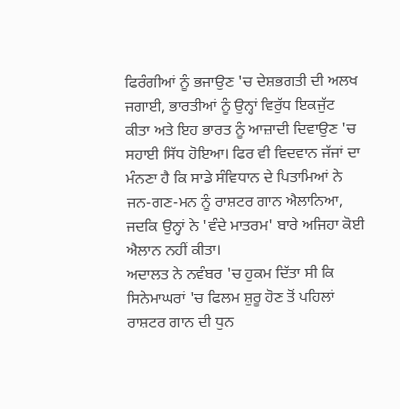ਫਿਰੰਗੀਆਂ ਨੂੰ ਭਜਾਉਣ 'ਚ ਦੇਸ਼ਭਗਤੀ ਦੀ ਅਲਖ ਜਗਾਈ, ਭਾਰਤੀਆਂ ਨੂੰ ਉਨ੍ਹਾਂ ਵਿਰੁੱਧ ਇਕਜੁੱਟ ਕੀਤਾ ਅਤੇ ਇਹ ਭਾਰਤ ਨੂੰ ਆਜ਼ਾਦੀ ਦਿਵਾਉਣ 'ਚ ਸਹਾਈ ਸਿੱਧ ਹੋਇਆ। ਫਿਰ ਵੀ ਵਿਦਵਾਨ ਜੱਜਾਂ ਦਾ ਮੰਨਣਾ ਹੈ ਕਿ ਸਾਡੇ ਸੰਵਿਧਾਨ ਦੇ ਪਿਤਾਮਿਆਂ ਨੇ ਜਨ-ਗਣ-ਮਨ ਨੂੰ ਰਾਸ਼ਟਰ ਗਾਨ ਐਲਾਨਿਆ, ਜਦਕਿ ਉਨ੍ਹਾਂ ਨੇ 'ਵੰਦੇ ਮਾਤਰਮ' ਬਾਰੇ ਅਜਿਹਾ ਕੋਈ ਐਲਾਨ ਨਹੀਂ ਕੀਤਾ।
ਅਦਾਲਤ ਨੇ ਨਵੰਬਰ 'ਚ ਹੁਕਮ ਦਿੱਤਾ ਸੀ ਕਿ ਸਿਨੇਮਾਘਰਾਂ 'ਚ ਫਿਲਮ ਸ਼ੁਰੂ ਹੋਣ ਤੋਂ ਪਹਿਲਾਂ ਰਾਸ਼ਟਰ ਗਾਨ ਦੀ ਧੁਨ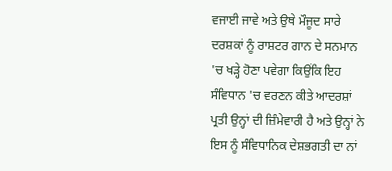ਵਜਾਈ ਜਾਵੇ ਅਤੇ ਉਥੇ ਮੌਜੂਦ ਸਾਰੇ ਦਰਸ਼ਕਾਂ ਨੂੰ ਰਾਸ਼ਟਰ ਗਾਨ ਦੇ ਸਨਮਾਨ 'ਚ ਖੜ੍ਹੇ ਹੋਣਾ ਪਵੇਗਾ ਕਿਉਂਕਿ ਇਹ ਸੰਵਿਧਾਨ 'ਚ ਵਰਣਨ ਕੀਤੇ ਆਦਰਸ਼ਾਂ ਪ੍ਰਤੀ ਉਨ੍ਹਾਂ ਦੀ ਜ਼ਿੰਮੇਵਾਰੀ ਹੈ ਅਤੇ ਉਨ੍ਹਾਂ ਨੇ ਇਸ ਨੂੰ ਸੰਵਿਧਾਨਿਕ ਦੇਸ਼ਭਗਤੀ ਦਾ ਨਾਂ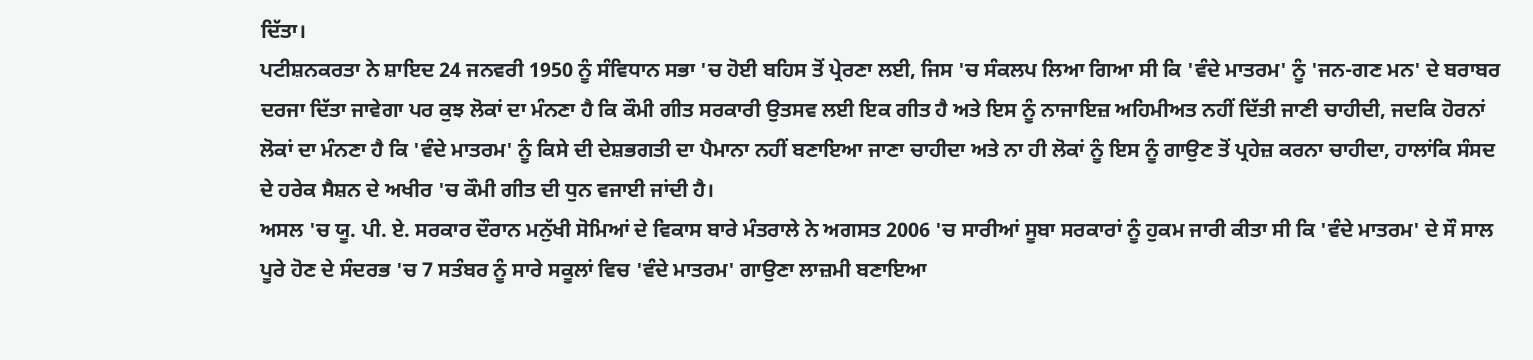ਦਿੱਤਾ।
ਪਟੀਸ਼ਨਕਰਤਾ ਨੇ ਸ਼ਾਇਦ 24 ਜਨਵਰੀ 1950 ਨੂੰ ਸੰਵਿਧਾਨ ਸਭਾ 'ਚ ਹੋਈ ਬਹਿਸ ਤੋਂ ਪ੍ਰੇਰਣਾ ਲਈ, ਜਿਸ 'ਚ ਸੰਕਲਪ ਲਿਆ ਗਿਆ ਸੀ ਕਿ 'ਵੰਦੇ ਮਾਤਰਮ' ਨੂੰ 'ਜਨ-ਗਣ ਮਨ' ਦੇ ਬਰਾਬਰ ਦਰਜਾ ਦਿੱਤਾ ਜਾਵੇਗਾ ਪਰ ਕੁਝ ਲੋਕਾਂ ਦਾ ਮੰਨਣਾ ਹੈ ਕਿ ਕੌਮੀ ਗੀਤ ਸਰਕਾਰੀ ਉਤਸਵ ਲਈ ਇਕ ਗੀਤ ਹੈ ਅਤੇ ਇਸ ਨੂੰ ਨਾਜਾਇਜ਼ ਅਹਿਮੀਅਤ ਨਹੀਂ ਦਿੱਤੀ ਜਾਣੀ ਚਾਹੀਦੀ, ਜਦਕਿ ਹੋਰਨਾਂ ਲੋਕਾਂ ਦਾ ਮੰਨਣਾ ਹੈ ਕਿ 'ਵੰਦੇ ਮਾਤਰਮ' ਨੂੰ ਕਿਸੇ ਦੀ ਦੇਸ਼ਭਗਤੀ ਦਾ ਪੈਮਾਨਾ ਨਹੀਂ ਬਣਾਇਆ ਜਾਣਾ ਚਾਹੀਦਾ ਅਤੇ ਨਾ ਹੀ ਲੋਕਾਂ ਨੂੰ ਇਸ ਨੂੰ ਗਾਉਣ ਤੋਂ ਪ੍ਰਹੇਜ਼ ਕਰਨਾ ਚਾਹੀਦਾ, ਹਾਲਾਂਕਿ ਸੰਸਦ ਦੇ ਹਰੇਕ ਸੈਸ਼ਨ ਦੇ ਅਖੀਰ 'ਚ ਕੌਮੀ ਗੀਤ ਦੀ ਧੁਨ ਵਜਾਈ ਜਾਂਦੀ ਹੈ।
ਅਸਲ 'ਚ ਯੂ. ਪੀ. ਏ. ਸਰਕਾਰ ਦੌਰਾਨ ਮਨੁੱਖੀ ਸੋਮਿਆਂ ਦੇ ਵਿਕਾਸ ਬਾਰੇ ਮੰਤਰਾਲੇ ਨੇ ਅਗਸਤ 2006 'ਚ ਸਾਰੀਆਂ ਸੂਬਾ ਸਰਕਾਰਾਂ ਨੂੰ ਹੁਕਮ ਜਾਰੀ ਕੀਤਾ ਸੀ ਕਿ 'ਵੰਦੇ ਮਾਤਰਮ' ਦੇ ਸੌ ਸਾਲ ਪੂਰੇ ਹੋਣ ਦੇ ਸੰਦਰਭ 'ਚ 7 ਸਤੰਬਰ ਨੂੰ ਸਾਰੇ ਸਕੂਲਾਂ ਵਿਚ 'ਵੰਦੇ ਮਾਤਰਮ' ਗਾਉਣਾ ਲਾਜ਼ਮੀ ਬਣਾਇਆ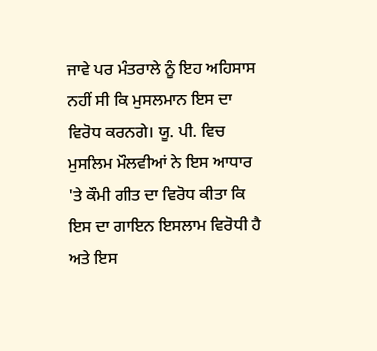ਜਾਵੇ ਪਰ ਮੰਤਰਾਲੇ ਨੂੰ ਇਹ ਅਹਿਸਾਸ ਨਹੀਂ ਸੀ ਕਿ ਮੁਸਲਮਾਨ ਇਸ ਦਾ ਵਿਰੋਧ ਕਰਨਗੇ। ਯੂ. ਪੀ. ਵਿਚ ਮੁਸਲਿਮ ਮੌਲਵੀਆਂ ਨੇ ਇਸ ਆਧਾਰ 'ਤੇ ਕੌਮੀ ਗੀਤ ਦਾ ਵਿਰੋਧ ਕੀਤਾ ਕਿ ਇਸ ਦਾ ਗਾਇਨ ਇਸਲਾਮ ਵਿਰੋਧੀ ਹੈ ਅਤੇ ਇਸ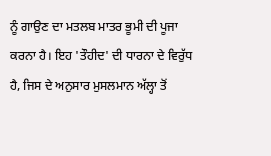ਨੂੰ ਗਾਉਣ ਦਾ ਮਤਲਬ ਮਾਤਰ ਭੂਮੀ ਦੀ ਪੂਜਾ ਕਰਨਾ ਹੈ। ਇਹ 'ਤੌਹੀਦ' ਦੀ ਧਾਰਨਾ ਦੇ ਵਿਰੁੱਧ ਹੈ, ਜਿਸ ਦੇ ਅਨੁਸਾਰ ਮੁਸਲਮਾਨ ਅੱਲ੍ਹਾ ਤੋਂ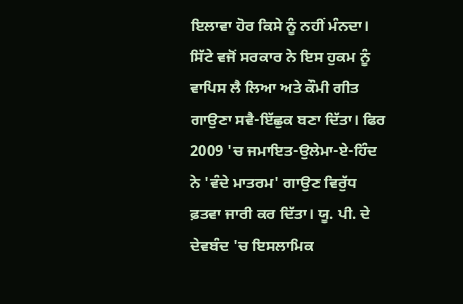ਇਲਾਵਾ ਹੋਰ ਕਿਸੇ ਨੂੰ ਨਹੀਂ ਮੰਨਦਾ।
ਸਿੱਟੇ ਵਜੋਂ ਸਰਕਾਰ ਨੇ ਇਸ ਹੁਕਮ ਨੂੰ ਵਾਪਿਸ ਲੈ ਲਿਆ ਅਤੇ ਕੌਮੀ ਗੀਤ ਗਾਉਣਾ ਸਵੈ-ਇੱਛੁਕ ਬਣਾ ਦਿੱਤਾ। ਫਿਰ 2009 'ਚ ਜਮਾਇਤ-ਉਲੇਮਾ-ਏ-ਹਿੰਦ ਨੇ 'ਵੰਦੇ ਮਾਤਰਮ' ਗਾਉਣ ਵਿਰੁੱਧ ਫ਼ਤਵਾ ਜਾਰੀ ਕਰ ਦਿੱਤਾ। ਯੂ. ਪੀ. ਦੇ ਦੇਵਬੰਦ 'ਚ ਇਸਲਾਮਿਕ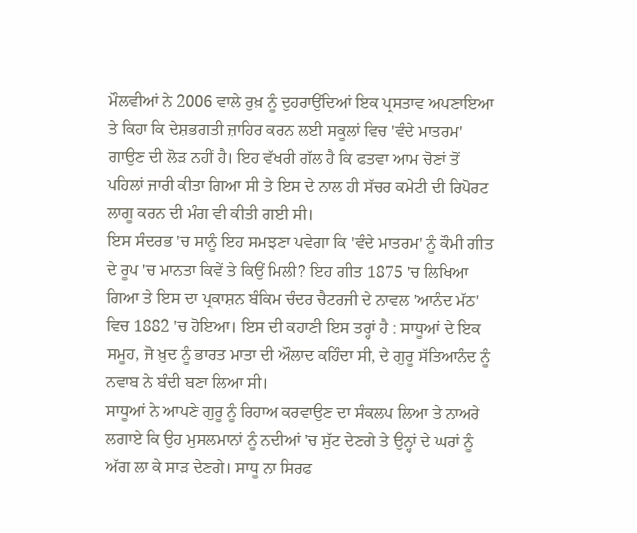ਮੌਲਵੀਆਂ ਨੇ 2006 ਵਾਲੇ ਰੁਖ਼ ਨੂੰ ਦੁਹਰਾਉਂਦਿਆਂ ਇਕ ਪ੍ਰਸਤਾਵ ਅਪਣਾਇਆ ਤੇ ਕਿਹਾ ਕਿ ਦੇਸ਼ਭਗਤੀ ਜ਼ਾਹਿਰ ਕਰਨ ਲਈ ਸਕੂਲਾਂ ਵਿਚ 'ਵੰਦੇ ਮਾਤਰਮ' ਗਾਉਣ ਦੀ ਲੋੜ ਨਹੀਂ ਹੈ। ਇਹ ਵੱਖਰੀ ਗੱਲ ਹੈ ਕਿ ਫਤਵਾ ਆਮ ਚੋਣਾਂ ਤੋਂ ਪਹਿਲਾਂ ਜਾਰੀ ਕੀਤਾ ਗਿਆ ਸੀ ਤੇ ਇਸ ਦੇ ਨਾਲ ਹੀ ਸੱਚਰ ਕਮੇਟੀ ਦੀ ਰਿਪੋਰਟ ਲਾਗੂ ਕਰਨ ਦੀ ਮੰਗ ਵੀ ਕੀਤੀ ਗਈ ਸੀ।
ਇਸ ਸੰਦਰਭ 'ਚ ਸਾਨੂੰ ਇਹ ਸਮਝਣਾ ਪਵੇਗਾ ਕਿ 'ਵੰਦੇ ਮਾਤਰਮ' ਨੂੰ ਕੌਮੀ ਗੀਤ ਦੇ ਰੂਪ 'ਚ ਮਾਨਤਾ ਕਿਵੇਂ ਤੇ ਕਿਉਂ ਮਿਲੀ? ਇਹ ਗੀਤ 1875 'ਚ ਲਿਖਿਆ ਗਿਆ ਤੇ ਇਸ ਦਾ ਪ੍ਰਕਾਸ਼ਨ ਬੰਕਿਮ ਚੰਦਰ ਚੈਟਰਜੀ ਦੇ ਨਾਵਲ 'ਆਨੰਦ ਮੱਠ' ਵਿਚ 1882 'ਚ ਹੋਇਆ। ਇਸ ਦੀ ਕਹਾਣੀ ਇਸ ਤਰ੍ਹਾਂ ਹੈ : ਸਾਧੂਆਂ ਦੇ ਇਕ ਸਮੂਹ, ਜੋ ਖ਼ੁਦ ਨੂੰ ਭਾਰਤ ਮਾਤਾ ਦੀ ਔਲਾਦ ਕਹਿੰਦਾ ਸੀ, ਦੇ ਗੁਰੂ ਸੱਤਿਆਨੰਦ ਨੂੰ ਨਵਾਬ ਨੇ ਬੰਦੀ ਬਣਾ ਲਿਆ ਸੀ।
ਸਾਧੂਆਂ ਨੇ ਆਪਣੇ ਗੁਰੂ ਨੂੰ ਰਿਹਾਅ ਕਰਵਾਉਣ ਦਾ ਸੰਕਲਪ ਲਿਆ ਤੇ ਨਾਅਰੇ ਲਗਾਏ ਕਿ ਉਹ ਮੁਸਲਮਾਨਾਂ ਨੂੰ ਨਦੀਆਂ 'ਚ ਸੁੱਟ ਦੇਣਗੇ ਤੇ ਉਨ੍ਹਾਂ ਦੇ ਘਰਾਂ ਨੂੰ ਅੱਗ ਲਾ ਕੇ ਸਾੜ ਦੇਣਗੇ। ਸਾਧੂ ਨਾ ਸਿਰਫ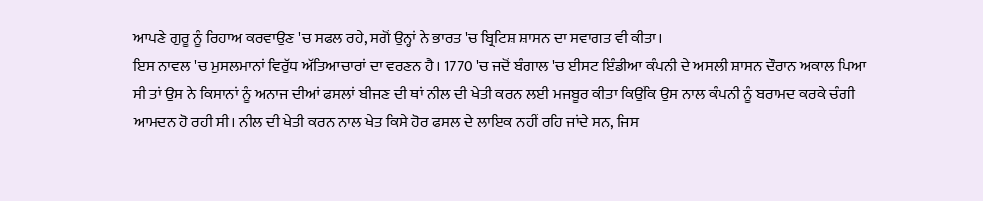ਆਪਣੇ ਗੁਰੂ ਨੂੰ ਰਿਹਾਅ ਕਰਵਾਉਣ 'ਚ ਸਫਲ ਰਹੇ, ਸਗੋਂ ਉਨ੍ਹਾਂ ਨੇ ਭਾਰਤ 'ਚ ਬ੍ਰਿਟਿਸ਼ ਸ਼ਾਸਨ ਦਾ ਸਵਾਗਤ ਵੀ ਕੀਤਾ।
ਇਸ ਨਾਵਲ 'ਚ ਮੁਸਲਮਾਨਾਂ ਵਿਰੁੱਧ ਅੱਤਿਆਚਾਰਾਂ ਦਾ ਵਰਣਨ ਹੈ। 1770 'ਚ ਜਦੋਂ ਬੰਗਾਲ 'ਚ ਈਸਟ ਇੰਡੀਆ ਕੰਪਨੀ ਦੇ ਅਸਲੀ ਸ਼ਾਸਨ ਦੌਰਾਨ ਅਕਾਲ ਪਿਆ ਸੀ ਤਾਂ ਉਸ ਨੇ ਕਿਸਾਨਾਂ ਨੂੰ ਅਨਾਜ ਦੀਆਂ ਫਸਲਾਂ ਬੀਜਣ ਦੀ ਥਾਂ ਨੀਲ ਦੀ ਖੇਤੀ ਕਰਨ ਲਈ ਮਜਬੂਰ ਕੀਤਾ ਕਿਉਂਕਿ ਉਸ ਨਾਲ ਕੰਪਨੀ ਨੂੰ ਬਰਾਮਦ ਕਰਕੇ ਚੰਗੀ ਆਮਦਨ ਹੋ ਰਹੀ ਸੀ। ਨੀਲ ਦੀ ਖੇਤੀ ਕਰਨ ਨਾਲ ਖੇਤ ਕਿਸੇ ਹੋਰ ਫਸਲ ਦੇ ਲਾਇਕ ਨਹੀਂ ਰਹਿ ਜਾਂਦੇ ਸਨ, ਜਿਸ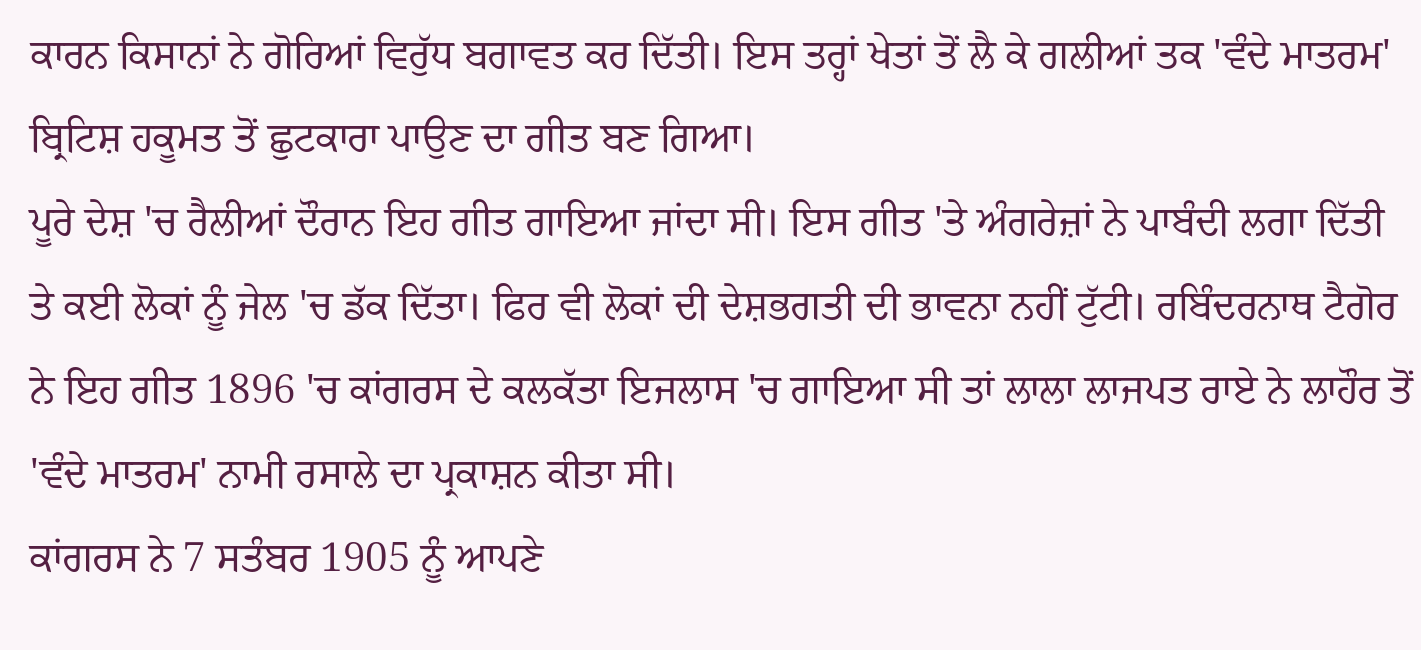ਕਾਰਨ ਕਿਸਾਨਾਂ ਨੇ ਗੋਰਿਆਂ ਵਿਰੁੱਧ ਬਗਾਵਤ ਕਰ ਦਿੱਤੀ। ਇਸ ਤਰ੍ਹਾਂ ਖੇਤਾਂ ਤੋਂ ਲੈ ਕੇ ਗਲੀਆਂ ਤਕ 'ਵੰਦੇ ਮਾਤਰਮ' ਬ੍ਰਿਟਿਸ਼ ਹਕੂਮਤ ਤੋਂ ਛੁਟਕਾਰਾ ਪਾਉਣ ਦਾ ਗੀਤ ਬਣ ਗਿਆ।
ਪੂਰੇ ਦੇਸ਼ 'ਚ ਰੈਲੀਆਂ ਦੌਰਾਨ ਇਹ ਗੀਤ ਗਾਇਆ ਜਾਂਦਾ ਸੀ। ਇਸ ਗੀਤ 'ਤੇ ਅੰਗਰੇਜ਼ਾਂ ਨੇ ਪਾਬੰਦੀ ਲਗਾ ਦਿੱਤੀ ਤੇ ਕਈ ਲੋਕਾਂ ਨੂੰ ਜੇਲ 'ਚ ਡੱਕ ਦਿੱਤਾ। ਫਿਰ ਵੀ ਲੋਕਾਂ ਦੀ ਦੇਸ਼ਭਗਤੀ ਦੀ ਭਾਵਨਾ ਨਹੀਂ ਟੁੱਟੀ। ਰਬਿੰਦਰਨਾਥ ਟੈਗੋਰ ਨੇ ਇਹ ਗੀਤ 1896 'ਚ ਕਾਂਗਰਸ ਦੇ ਕਲਕੱਤਾ ਇਜਲਾਸ 'ਚ ਗਾਇਆ ਸੀ ਤਾਂ ਲਾਲਾ ਲਾਜਪਤ ਰਾਏ ਨੇ ਲਾਹੌਰ ਤੋਂ 'ਵੰਦੇ ਮਾਤਰਮ' ਨਾਮੀ ਰਸਾਲੇ ਦਾ ਪ੍ਰਕਾਸ਼ਨ ਕੀਤਾ ਸੀ।
ਕਾਂਗਰਸ ਨੇ 7 ਸਤੰਬਰ 1905 ਨੂੰ ਆਪਣੇ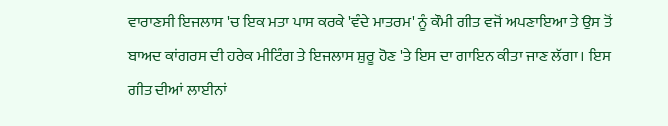ਵਾਰਾਣਸੀ ਇਜਲਾਸ 'ਚ ਇਕ ਮਤਾ ਪਾਸ ਕਰਕੇ 'ਵੰਦੇ ਮਾਤਰਮ' ਨੂੰ ਕੌਮੀ ਗੀਤ ਵਜੋਂ ਅਪਣਾਇਆ ਤੇ ਉਸ ਤੋਂ ਬਾਅਦ ਕਾਂਗਰਸ ਦੀ ਹਰੇਕ ਮੀਟਿੰਗ ਤੇ ਇਜਲਾਸ ਸ਼ੁਰੂ ਹੋਣ 'ਤੇ ਇਸ ਦਾ ਗਾਇਨ ਕੀਤਾ ਜਾਣ ਲੱਗਾ। ਇਸ ਗੀਤ ਦੀਆਂ ਲਾਈਨਾਂ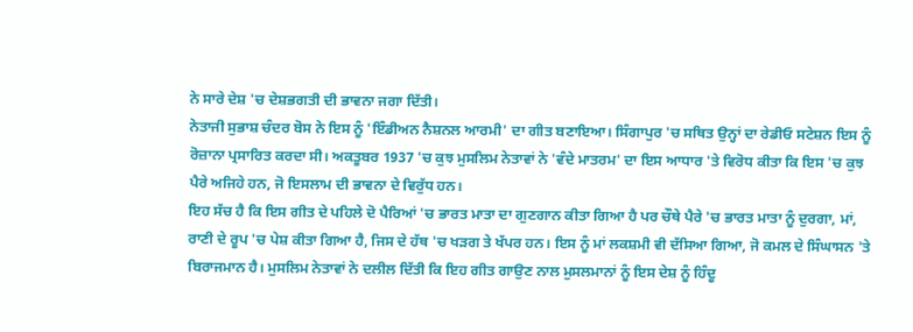ਨੇ ਸਾਰੇ ਦੇਸ਼ 'ਚ ਦੇਸ਼ਭਗਤੀ ਦੀ ਭਾਵਨਾ ਜਗਾ ਦਿੱਤੀ।
ਨੇਤਾਜੀ ਸੁਭਾਸ਼ ਚੰਦਰ ਬੋਸ ਨੇ ਇਸ ਨੂੰ 'ਇੰਡੀਅਨ ਨੈਸ਼ਨਲ ਆਰਮੀ' ਦਾ ਗੀਤ ਬਣਾਇਆ। ਸਿੰਗਾਪੁਰ 'ਚ ਸਥਿਤ ਉਨ੍ਹਾਂ ਦਾ ਰੇਡੀਓ ਸਟੇਸ਼ਨ ਇਸ ਨੂੰ ਰੋਜ਼ਾਨਾ ਪ੍ਰਸਾਰਿਤ ਕਰਦਾ ਸੀ। ਅਕਤੂਬਰ 1937 'ਚ ਕੁਝ ਮੁਸਲਿਮ ਨੇਤਾਵਾਂ ਨੇ 'ਵੰਦੇ ਮਾਤਰਮ' ਦਾ ਇਸ ਆਧਾਰ 'ਤੇ ਵਿਰੋਧ ਕੀਤਾ ਕਿ ਇਸ 'ਚ ਕੁਝ ਪੈਰੇ ਅਜਿਹੇ ਹਨ, ਜੋ ਇਸਲਾਮ ਦੀ ਭਾਵਨਾ ਦੇ ਵਿਰੁੱਧ ਹਨ।
ਇਹ ਸੱਚ ਹੈ ਕਿ ਇਸ ਗੀਤ ਦੇ ਪਹਿਲੇ ਦੋ ਪੈਰਿਆਂ 'ਚ ਭਾਰਤ ਮਾਤਾ ਦਾ ਗੁਣਗਾਨ ਕੀਤਾ ਗਿਆ ਹੈ ਪਰ ਚੌਥੇ ਪੈਰੇ 'ਚ ਭਾਰਤ ਮਾਤਾ ਨੂੰ ਦੁਰਗਾ, ਮਾਂ, ਰਾਣੀ ਦੇ ਰੂਪ 'ਚ ਪੇਸ਼ ਕੀਤਾ ਗਿਆ ਹੈ, ਜਿਸ ਦੇ ਹੱਥ 'ਚ ਖੜਗ ਤੇ ਖੱਪਰ ਹਨ। ਇਸ ਨੂੰ ਮਾਂ ਲਕਸ਼ਮੀ ਵੀ ਦੱਸਿਆ ਗਿਆ, ਜੋ ਕਮਲ ਦੇ ਸਿੰਘਾਸਨ 'ਤੇ ਬਿਰਾਜਮਾਨ ਹੈ। ਮੁਸਲਿਮ ਨੇਤਾਵਾਂ ਨੇ ਦਲੀਲ ਦਿੱਤੀ ਕਿ ਇਹ ਗੀਤ ਗਾਉਣ ਨਾਲ ਮੁਸਲਮਾਨਾਂ ਨੂੰ ਇਸ ਦੇਸ਼ ਨੂੰ ਹਿੰਦੂ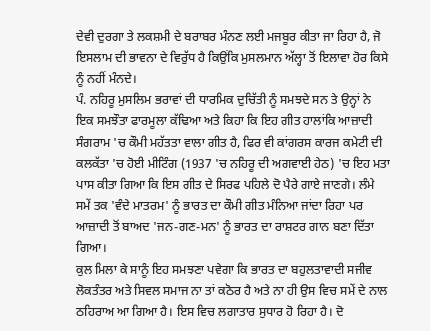ਦੇਵੀ ਦੁਰਗਾ ਤੇ ਲਕਸ਼ਮੀ ਦੇ ਬਰਾਬਰ ਮੰਨਣ ਲਈ ਮਜਬੂਰ ਕੀਤਾ ਜਾ ਰਿਹਾ ਹੈ, ਜੋ ਇਸਲਾਮ ਦੀ ਭਾਵਨਾ ਦੇ ਵਿਰੁੱਧ ਹੈ ਕਿਉਂਕਿ ਮੁਸਲਮਾਨ ਅੱਲ੍ਹਾ ਤੋਂ ਇਲਾਵਾ ਹੋਰ ਕਿਸੇ ਨੂੰ ਨਹੀਂ ਮੰਨਦੇ।
ਪੰ. ਨਹਿਰੂ ਮੁਸਲਿਮ ਭਰਾਵਾਂ ਦੀ ਧਾਰਮਿਕ ਦੁਚਿੱਤੀ ਨੂੰ ਸਮਝਦੇ ਸਨ ਤੇ ਉਨ੍ਹਾਂ ਨੇ ਇਕ ਸਮਝੌਤਾ ਫਾਰਮੂਲਾ ਕੱਢਿਆ ਅਤੇ ਕਿਹਾ ਕਿ ਇਹ ਗੀਤ ਹਾਲਾਂਕਿ ਆਜ਼ਾਦੀ ਸੰਗਰਾਮ 'ਚ ਕੌਮੀ ਮਹੱਤਤਾ ਵਾਲਾ ਗੀਤ ਹੈ, ਫਿਰ ਵੀ ਕਾਂਗਰਸ ਕਾਰਜ ਕਮੇਟੀ ਦੀ ਕਲਕੱਤਾ 'ਚ ਹੋਈ ਮੀਟਿੰਗ (1937 'ਚ ਨਹਿਰੂ ਦੀ ਅਗਵਾਈ ਹੇਠ) 'ਚ ਇਹ ਮਤਾ ਪਾਸ ਕੀਤਾ ਗਿਆ ਕਿ ਇਸ ਗੀਤ ਦੇ ਸਿਰਫ ਪਹਿਲੇ ਦੋ ਪੈਰੇ ਗਾਏ ਜਾਣਗੇ। ਲੰਮੇ ਸਮੇਂ ਤਕ 'ਵੰਦੇ ਮਾਤਰਮ' ਨੂੰ ਭਾਰਤ ਦਾ ਕੌਮੀ ਗੀਤ ਮੰਨਿਆ ਜਾਂਦਾ ਰਿਹਾ ਪਰ ਆਜ਼ਾਦੀ ਤੋਂ ਬਾਅਦ 'ਜਨ-ਗਣ-ਮਨ' ਨੂੰ ਭਾਰਤ ਦਾ ਰਾਸ਼ਟਰ ਗਾਨ ਬਣਾ ਦਿੱਤਾ ਗਿਆ।
ਕੁਲ ਮਿਲਾ ਕੇ ਸਾਨੂੰ ਇਹ ਸਮਝਣਾ ਪਵੇਗਾ ਕਿ ਭਾਰਤ ਦਾ ਬਹੁਲਤਾਵਾਦੀ ਸਜੀਵ ਲੋਕਤੰਤਰ ਅਤੇ ਸਿਵਲ ਸਮਾਜ ਨਾ ਤਾਂ ਕਠੋਰ ਹੈ ਅਤੇ ਨਾ ਹੀ ਉਸ ਵਿਚ ਸਮੇਂ ਦੇ ਨਾਲ ਠਹਿਰਾਅ ਆ ਗਿਆ ਹੈ। ਇਸ ਵਿਚ ਲਗਾਤਾਰ ਸੁਧਾਰ ਹੋ ਰਿਹਾ ਹੈ। ਦੋ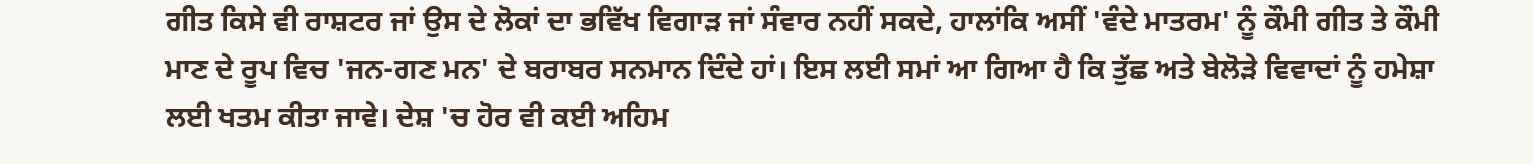ਗੀਤ ਕਿਸੇ ਵੀ ਰਾਸ਼ਟਰ ਜਾਂ ਉਸ ਦੇ ਲੋਕਾਂ ਦਾ ਭਵਿੱਖ ਵਿਗਾੜ ਜਾਂ ਸੰਵਾਰ ਨਹੀਂ ਸਕਦੇ, ਹਾਲਾਂਕਿ ਅਸੀਂ 'ਵੰਦੇ ਮਾਤਰਮ' ਨੂੰ ਕੌਮੀ ਗੀਤ ਤੇ ਕੌਮੀ ਮਾਣ ਦੇ ਰੂਪ ਵਿਚ 'ਜਨ-ਗਣ ਮਨ' ਦੇ ਬਰਾਬਰ ਸਨਮਾਨ ਦਿੰਦੇ ਹਾਂ। ਇਸ ਲਈ ਸਮਾਂ ਆ ਗਿਆ ਹੈ ਕਿ ਤੁੱਛ ਅਤੇ ਬੇਲੋੜੇ ਵਿਵਾਦਾਂ ਨੂੰ ਹਮੇਸ਼ਾ ਲਈ ਖਤਮ ਕੀਤਾ ਜਾਵੇ। ਦੇਸ਼ 'ਚ ਹੋਰ ਵੀ ਕਈ ਅਹਿਮ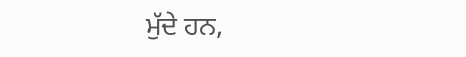ਮੁੱਦੇ ਹਨ,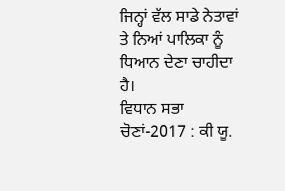ਜਿਨ੍ਹਾਂ ਵੱਲ ਸਾਡੇ ਨੇਤਾਵਾਂ ਤੇ ਨਿਆਂ ਪਾਲਿਕਾ ਨੂੰ ਧਿਆਨ ਦੇਣਾ ਚਾਹੀਦਾ ਹੈ।
ਵਿਧਾਨ ਸਭਾ ਚੋਣਾਂ-2017 : ਕੀ ਯੂ.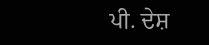ਪੀ. ਦੇਸ਼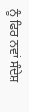ਨੂੰ ਫਿਰ ਨਵਾਂ ਸੰਦੇਸ਼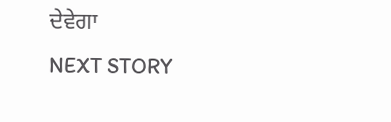ਦੇਵੇਗਾ
NEXT STORY